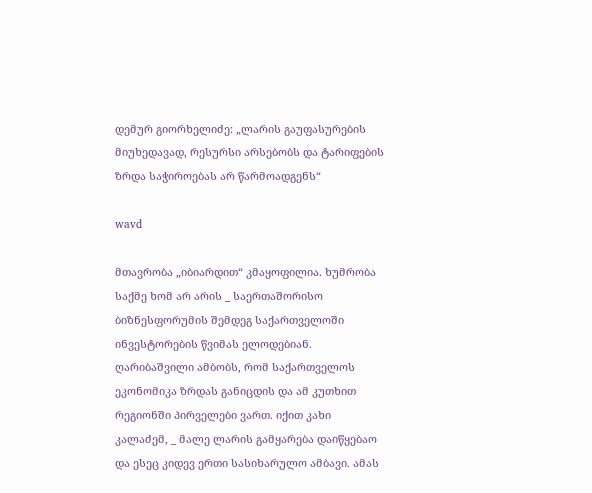დემურ გიორხელიძე: „ლარის გაუფასურების მიუხედავად, რესურსი არსებობს და ტარიფების ზრდა საჭიროებას არ წარმოადგენს“

wavd

მთავრობა „იბიარდით“ კმაყოფილია. ხუმრობა საქმე ხომ არ არის _ საერთაშორისო ბიზნესფორუმის შემდეგ საქართველოში ინვესტორების წვიმას ელოდებიან. ღარიბაშვილი ამბობს, რომ საქართველოს ეკონომიკა ზრდას განიცდის და ამ კუთხით რეგიონში პირველები ვართ. იქით კახი კალაძემ, _ მალე ლარის გამყარება დაიწყებაო და ესეც კიდევ ერთი სასიხარულო ამბავი. ამას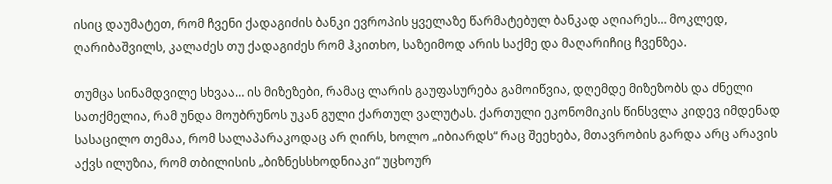ისიც დაუმატეთ, რომ ჩვენი ქადაგიძის ბანკი ევროპის ყველაზე წარმატებულ ბანკად აღიარეს… მოკლედ, ღარიბაშვილს, კალაძეს თუ ქადაგიძეს რომ ჰკითხო, საზეიმოდ არის საქმე და მაღარიჩიც ჩვენზეა.

თუმცა სინამდვილე სხვაა… ის მიზეზები, რამაც ლარის გაუფასურება გამოიწვია, დღემდე მიზეზობს და ძნელი სათქმელია, რამ უნდა მოუბრუნოს უკან გული ქართულ ვალუტას. ქართული ეკონომიკის წინსვლა კიდევ იმდენად სასაცილო თემაა, რომ სალაპარაკოდაც არ ღირს, ხოლო „იბიარდს“ რაც შეეხება, მთავრობის გარდა არც არავის აქვს ილუზია, რომ თბილისის „ბიზნესსხოდნიაკი“ უცხოურ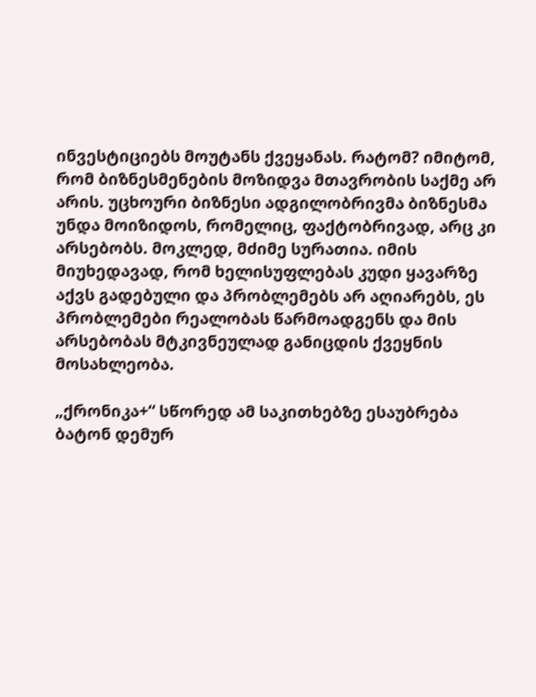ინვესტიციებს მოუტანს ქვეყანას. რატომ? იმიტომ, რომ ბიზნესმენების მოზიდვა მთავრობის საქმე არ არის. უცხოური ბიზნესი ადგილობრივმა ბიზნესმა უნდა მოიზიდოს, რომელიც, ფაქტობრივად, არც კი არსებობს. მოკლედ, მძიმე სურათია. იმის მიუხედავად, რომ ხელისუფლებას კუდი ყავარზე აქვს გადებული და პრობლემებს არ აღიარებს, ეს პრობლემები რეალობას წარმოადგენს და მის არსებობას მტკივნეულად განიცდის ქვეყნის მოსახლეობა.

„ქრონიკა+“ სწორედ ამ საკითხებზე ესაუბრება ბატონ დემურ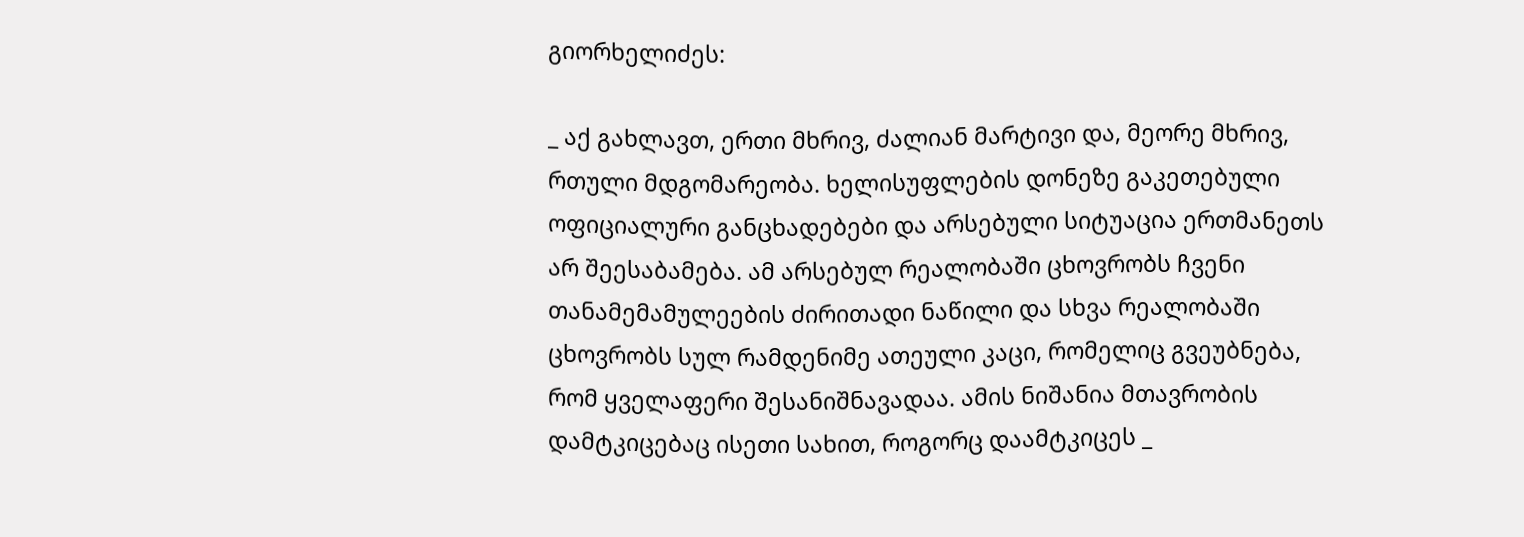გიორხელიძეს:

_ აქ გახლავთ, ერთი მხრივ, ძალიან მარტივი და, მეორე მხრივ, რთული მდგომარეობა. ხელისუფლების დონეზე გაკეთებული ოფიციალური განცხადებები და არსებული სიტუაცია ერთმანეთს არ შეესაბამება. ამ არსებულ რეალობაში ცხოვრობს ჩვენი თანამემამულეების ძირითადი ნაწილი და სხვა რეალობაში ცხოვრობს სულ რამდენიმე ათეული კაცი, რომელიც გვეუბნება, რომ ყველაფერი შესანიშნავადაა. ამის ნიშანია მთავრობის დამტკიცებაც ისეთი სახით, როგორც დაამტკიცეს _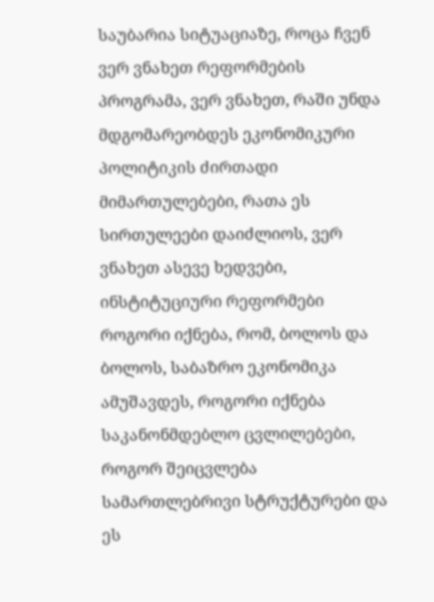საუბარია სიტუაციაზე, როცა ჩვენ ვერ ვნახეთ რეფორმების პროგრამა, ვერ ვნახეთ, რაში უნდა მდგომარეობდეს ეკონომიკური პოლიტიკის ძირთადი მიმართულებები, რათა ეს სირთულეები დაიძლიოს, ვერ ვნახეთ ასევე ხედვები, ინსტიტუციური რეფორმები როგორი იქნება, რომ, ბოლოს და ბოლოს, საბაზრო ეკონომიკა ამუშავდეს, როგორი იქნება საკანონმდებლო ცვლილებები, როგორ შეიცვლება სამართლებრივი სტრუქტურები და ეს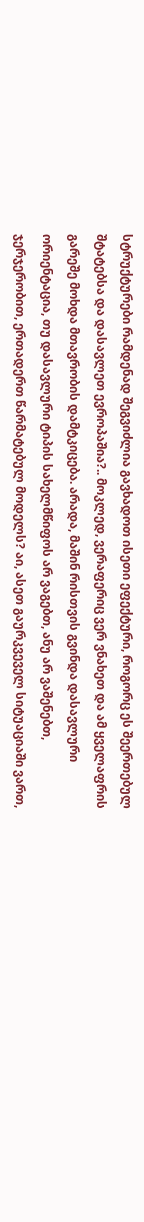სტრუქტურები რამდენად შეგვიძლია გავხადოთ ისეთი ეფექტური, როგორც ეს შეერთებულ შტატებსა და დასავლეთ ევროპაშია?.. მოკლედ, ვერაფერიც ვერ ვნახეთ და ამ ყველაფრის გარეშე მოხდა მთავრობის დამტკიცება. არადა, მაშინ რისთვის გვინდა დასავლური ორიენტაცია, თუ დასავლური ტიპის სახელმწიფოს არ ვაგებთ, ანუ არ ვაშენებთ, ჯერჯერობით, ერთადერთ წარმატებულ მოდელს? აი, ასეთ გაურკვეველ სიტუაციაში ვართ,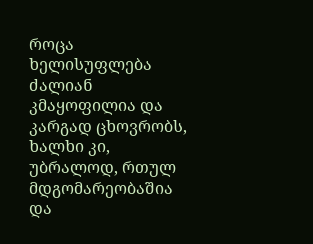როცა ხელისუფლება ძალიან კმაყოფილია და კარგად ცხოვრობს, ხალხი კი, უბრალოდ, რთულ მდგომარეობაშია და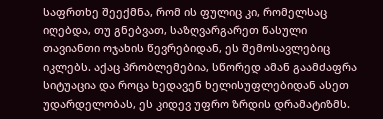საფრთხე შეექმნა, რომ ის ფულიც კი, რომელსაც იღებდა, თუ გნებვათ, საზღვარგარეთ წასული თავიანთი ოჯახის წევრებიდან, ეს შემოსავლებიც იკლებს. აქაც პრობლემებია, სწორედ ამან გაამძაფრა სიტუაცია და როცა ხედავენ ხელისუფლებიდან ასეთ უდარდელობას, ეს კიდევ უფრო ზრდის დრამატიზმს.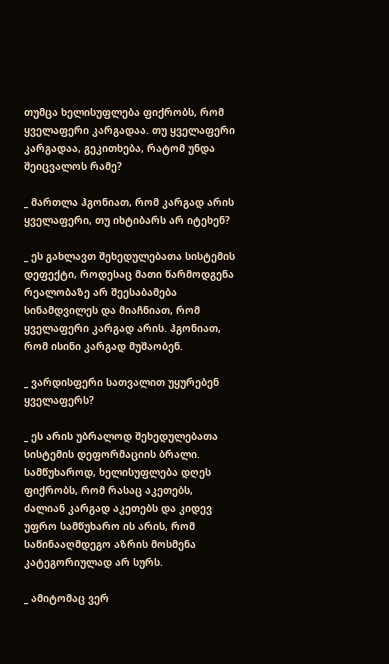თუმცა ხელისუფლება ფიქრობს, რომ ყველაფერი კარგადაა. თუ ყველაფერი კარგადაა, გეკითხება, რატომ უნდა შეიცვალოს რამე?

_ მართლა ჰგონიათ, რომ კარგად არის ყველაფერი, თუ იხტიბარს არ იტეხენ?

_ ეს გახლავთ შეხედულებათა სისტემის დეფექტი, როდესაც მათი წარმოდგენა რეალობაზე არ შეესაბამება სინამდვილეს და მიაჩნიათ, რომ ყველაფერი კარგად არის. ჰგონიათ, რომ ისინი კარგად მუშაობენ.

_ ვარდისფერი სათვალით უყურებენ ყველაფერს?

_ ეს არის უბრალოდ შეხედულებათა სისტემის დეფორმაციის ბრალი. სამწუხაროდ, ხელისუფლება დღეს ფიქრობს, რომ რასაც აკეთებს, ძალიან კარგად აკეთებს და კიდევ უფრო სამწუხარო ის არის, რომ საწინააღმდეგო აზრის მოსმენა კატეგორიულად არ სურს.

_ ამიტომაც ვერ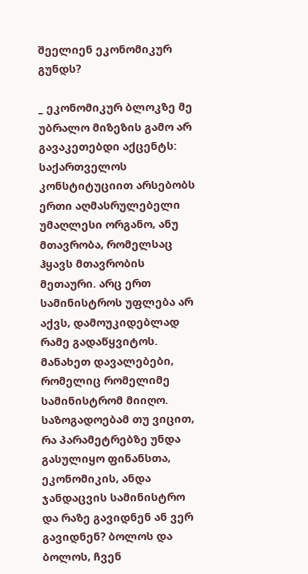შეელიენ ეკონომიკურ გუნდს?

_ ეკონომიკურ ბლოკზე მე უბრალო მიზეზის გამო არ გავაკეთებდი აქცენტს: საქართველოს კონსტიტუციით არსებობს ერთი აღმასრულებელი უმაღლესი ორგანო, ანუ მთავრობა, რომელსაც ჰყავს მთავრობის მეთაური. არც ერთ სამინისტროს უფლება არ აქვს, დამოუკიდებლად რამე გადაწყვიტოს. მანახეთ დავალებები, რომელიც რომელიმე სამინისტრომ მიიღო. საზოგადოებამ თუ ვიცით, რა პარამეტრებზე უნდა გასულიყო ფინანსთა, ეკონომიკის, ანდა ჯანდაცვის სამინისტრო და რაზე გავიდნენ ან ვერ გავიდნენ? ბოლოს და ბოლოს, ჩვენ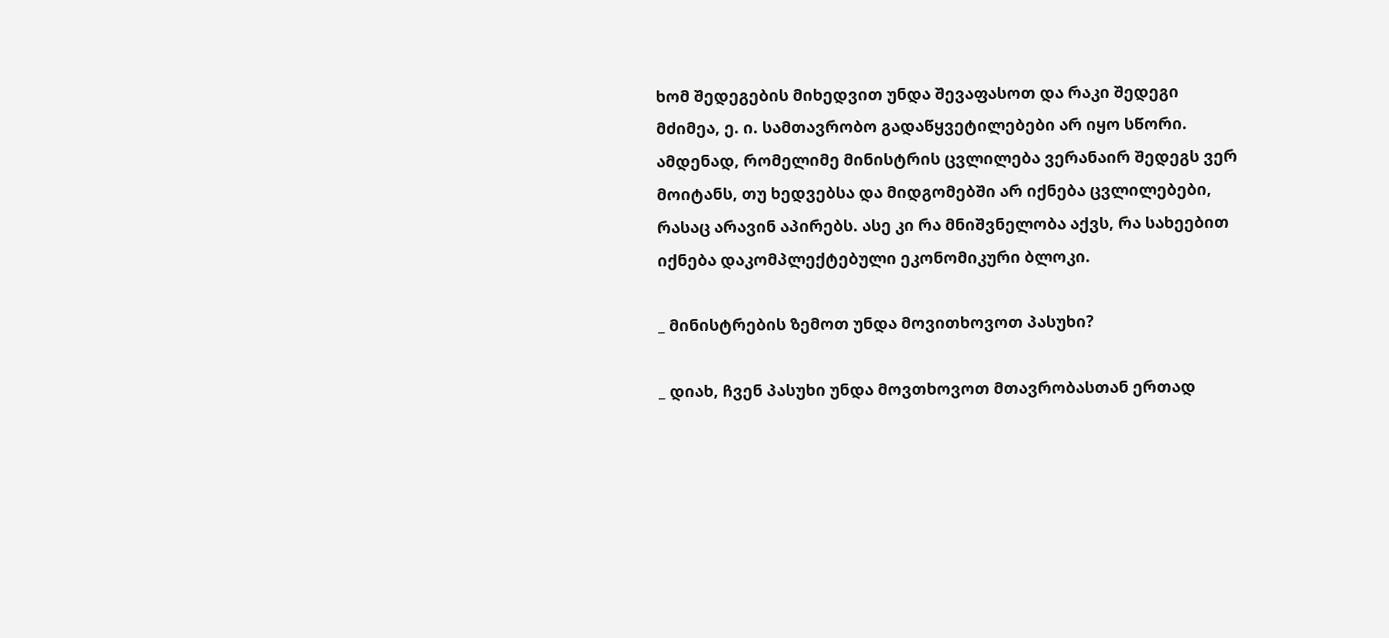ხომ შედეგების მიხედვით უნდა შევაფასოთ და რაკი შედეგი მძიმეა, ე. ი. სამთავრობო გადაწყვეტილებები არ იყო სწორი. ამდენად, რომელიმე მინისტრის ცვლილება ვერანაირ შედეგს ვერ მოიტანს, თუ ხედვებსა და მიდგომებში არ იქნება ცვლილებები, რასაც არავინ აპირებს. ასე კი რა მნიშვნელობა აქვს, რა სახეებით იქნება დაკომპლექტებული ეკონომიკური ბლოკი.

_ მინისტრების ზემოთ უნდა მოვითხოვოთ პასუხი?

_ დიახ, ჩვენ პასუხი უნდა მოვთხოვოთ მთავრობასთან ერთად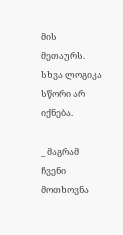მის მეთაურს. სხვა ლოგიკა სწორი არ იქნება.

_ მაგრამ ჩვენი მოთხოვნა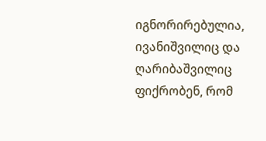იგნორირებულია, ივანიშვილიც და ღარიბაშვილიც ფიქრობენ, რომ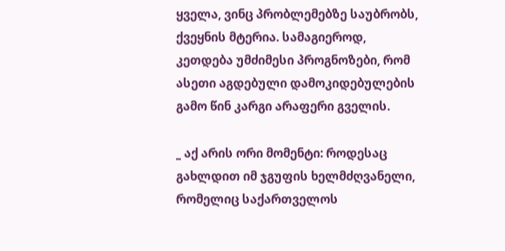ყველა, ვინც პრობლემებზე საუბრობს, ქვეყნის მტერია. სამაგიეროდ, კეთდება უმძიმესი პროგნოზები, რომ ასეთი აგდებული დამოკიდებულების გამო წინ კარგი არაფერი გველის.

_ აქ არის ორი მომენტი: როდესაც გახლდით იმ ჯგუფის ხელმძღვანელი, რომელიც საქართველოს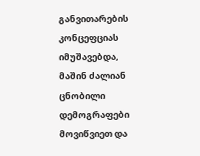განვითარების კონცეფციას იმუშავებდა, მაშინ ძალიან ცნობილი დემოგრაფები მოვიწვიეთ და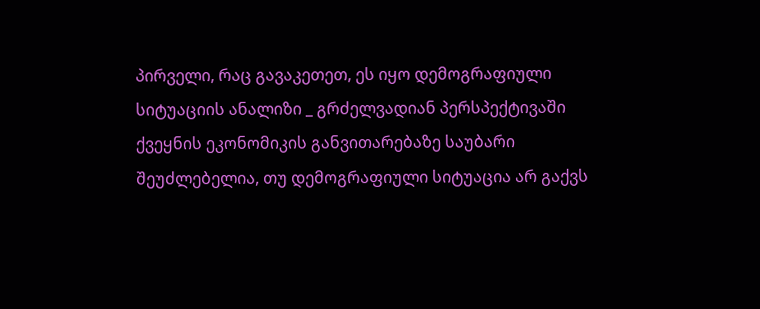პირველი, რაც გავაკეთეთ, ეს იყო დემოგრაფიული სიტუაციის ანალიზი _ გრძელვადიან პერსპექტივაში ქვეყნის ეკონომიკის განვითარებაზე საუბარი შეუძლებელია, თუ დემოგრაფიული სიტუაცია არ გაქვს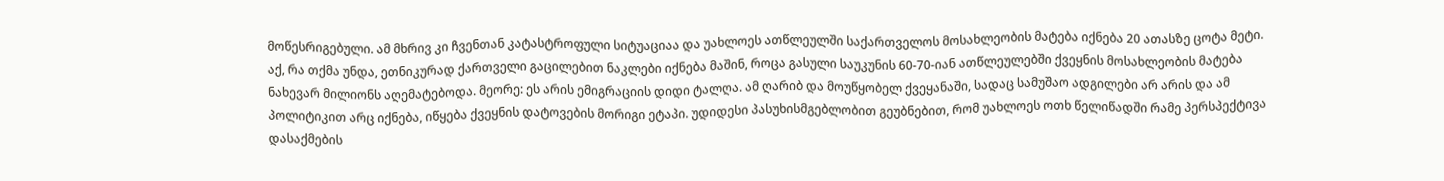მოწესრიგებული. ამ მხრივ კი ჩვენთან კატასტროფული სიტუაციაა და უახლოეს ათწლეულში საქართველოს მოსახლეობის მატება იქნება 20 ათასზე ცოტა მეტი. აქ, რა თქმა უნდა, ეთნიკურად ქართველი გაცილებით ნაკლები იქნება მაშინ, როცა გასული საუკუნის 60-70-იან ათწლეულებში ქვეყნის მოსახლეობის მატება ნახევარ მილიონს აღემატებოდა. მეორე: ეს არის ემიგრაციის დიდი ტალღა. ამ ღარიბ და მოუწყობელ ქვეყანაში, სადაც სამუშაო ადგილები არ არის და ამ პოლიტიკით არც იქნება, იწყება ქვეყნის დატოვების მორიგი ეტაპი. უდიდესი პასუხისმგებლობით გეუბნებით, რომ უახლოეს ოთხ წელიწადში რამე პერსპექტივა დასაქმების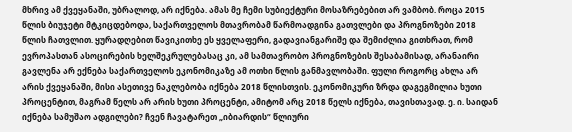მხრივ ამ ქვეყანაში, უბრალოდ, არ იქნება. ამას მე ჩემი სუბიექტური მოსაზრებებით არ ვამბობ. როცა 2015 წლის ბიუჯეტი მტკიცდებოდა, საქართველოს მთავრობამ წარმოადგინა გათვლები და პროგნოზები 2018 წლის ჩათვლით. ყურადღებით წავიკითხე ეს ყველაფერი, გადავიანგარიშე და შემიძლია გითხრათ, რომ ევროპასთან ასოცირების ხელშეკრულებასაც კი, ამ სამთავრობო პროგნოზების შესაბამისად, არანაირი გავლენა არ ექნება საქართველოს ეკონომიკაზე ამ ოთხი წლის განმავლობაში. ფული როგორც ახლა არ არის ქვეყანაში, მისი ასეთივე ნაკლებობა იქნება 2018 წლისთვის. ეკონომიკური ზრდა დაგეგმილია ხუთი პროცენტით, მაგრამ წელს არ არის ხუთი პროცენტი, ამიტომ არც 2018 წელს იქნება, თავისთავად. ე. ი. საიდან იქნება სამუშაო ადგილები? ჩვენ ჩავატარეთ „იბიარდის“ წლიური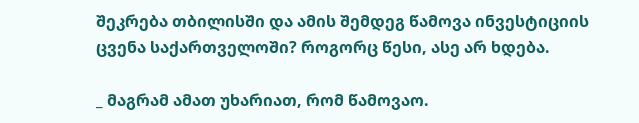შეკრება თბილისში და ამის შემდეგ წამოვა ინვესტიციის ცვენა საქართველოში? როგორც წესი, ასე არ ხდება.

_ მაგრამ ამათ უხარიათ, რომ წამოვაო.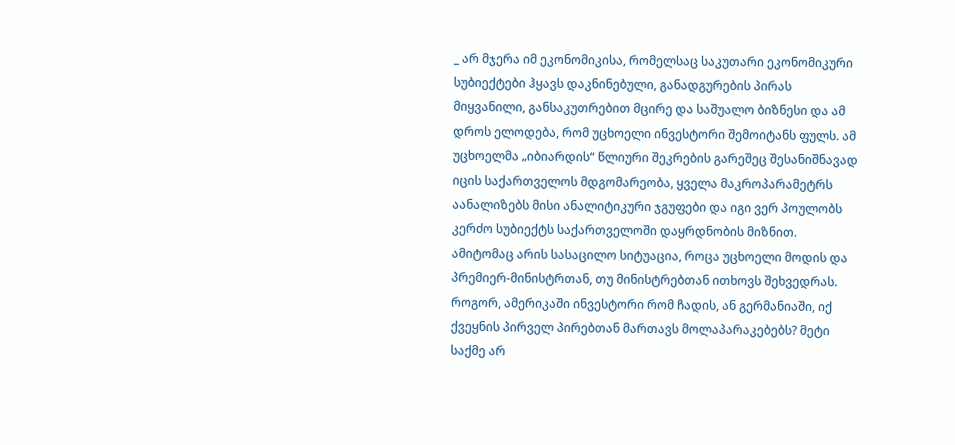_ არ მჯერა იმ ეკონომიკისა, რომელსაც საკუთარი ეკონომიკური სუბიექტები ჰყავს დაკნინებული, განადგურების პირას მიყვანილი, განსაკუთრებით მცირე და საშუალო ბიზნესი და ამ დროს ელოდება, რომ უცხოელი ინვესტორი შემოიტანს ფულს. ამ უცხოელმა „იბიარდის“ წლიური შეკრების გარეშეც შესანიშნავად იცის საქართველოს მდგომარეობა, ყველა მაკროპარამეტრს აანალიზებს მისი ანალიტიკური ჯგუფები და იგი ვერ პოულობს კერძო სუბიექტს საქართველოში დაყრდნობის მიზნით. ამიტომაც არის სასაცილო სიტუაცია, როცა უცხოელი მოდის და პრემიერ-მინისტრთან, თუ მინისტრებთან ითხოვს შეხვედრას. როგორ, ამერიკაში ინვესტორი რომ ჩადის, ან გერმანიაში, იქ ქვეყნის პირველ პირებთან მართავს მოლაპარაკებებს? მეტი საქმე არ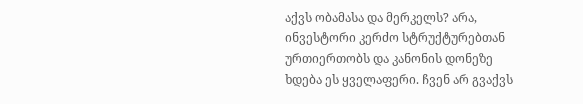აქვს ობამასა და მერკელს? არა, ინვესტორი კერძო სტრუქტურებთან ურთიერთობს და კანონის დონეზე ხდება ეს ყველაფერი. ჩვენ არ გვაქვს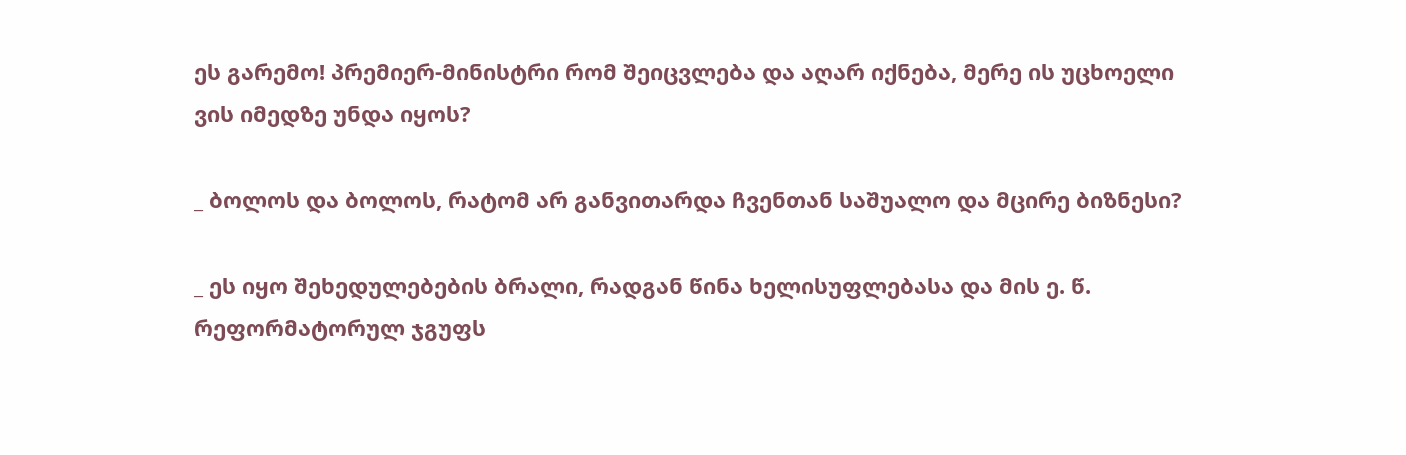ეს გარემო! პრემიერ-მინისტრი რომ შეიცვლება და აღარ იქნება, მერე ის უცხოელი ვის იმედზე უნდა იყოს?

_ ბოლოს და ბოლოს, რატომ არ განვითარდა ჩვენთან საშუალო და მცირე ბიზნესი?

_ ეს იყო შეხედულებების ბრალი, რადგან წინა ხელისუფლებასა და მის ე. წ. რეფორმატორულ ჯგუფს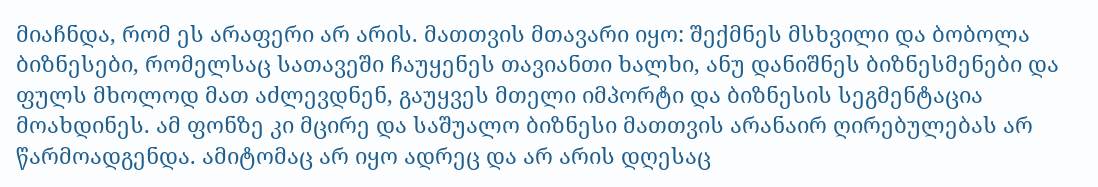მიაჩნდა, რომ ეს არაფერი არ არის. მათთვის მთავარი იყო: შექმნეს მსხვილი და ბობოლა ბიზნესები, რომელსაც სათავეში ჩაუყენეს თავიანთი ხალხი, ანუ დანიშნეს ბიზნესმენები და ფულს მხოლოდ მათ აძლევდნენ, გაუყვეს მთელი იმპორტი და ბიზნესის სეგმენტაცია მოახდინეს. ამ ფონზე კი მცირე და საშუალო ბიზნესი მათთვის არანაირ ღირებულებას არ წარმოადგენდა. ამიტომაც არ იყო ადრეც და არ არის დღესაც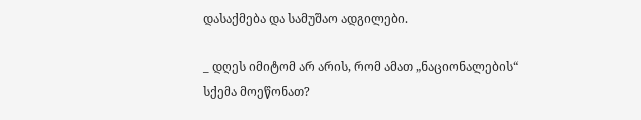დასაქმება და სამუშაო ადგილები.

_ დღეს იმიტომ არ არის, რომ ამათ „ნაციონალების“ სქემა მოეწონათ?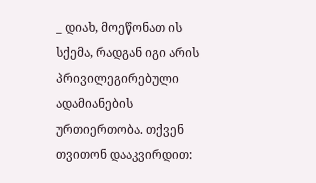_ დიახ, მოეწონათ ის სქემა, რადგან იგი არის პრივილეგირებული ადამიანების ურთიერთობა. თქვენ თვითონ დააკვირდით: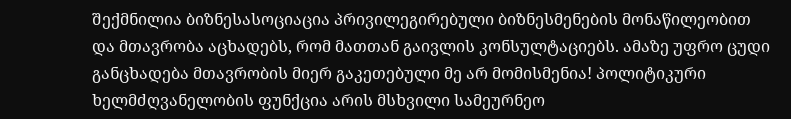შექმნილია ბიზნესასოციაცია პრივილეგირებული ბიზნესმენების მონაწილეობით და მთავრობა აცხადებს, რომ მათთან გაივლის კონსულტაციებს. ამაზე უფრო ცუდი განცხადება მთავრობის მიერ გაკეთებული მე არ მომისმენია! პოლიტიკური ხელმძღვანელობის ფუნქცია არის მსხვილი სამეურნეო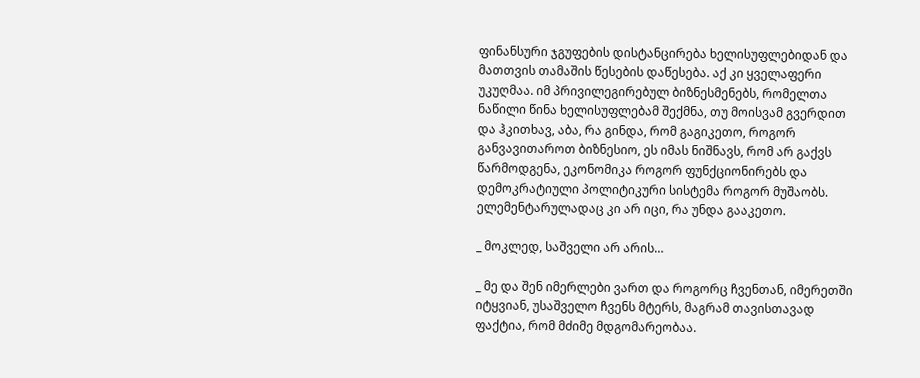ფინანსური ჯგუფების დისტანცირება ხელისუფლებიდან და მათთვის თამაშის წესების დაწესება. აქ კი ყველაფერი უკუღმაა. იმ პრივილეგირებულ ბიზნესმენებს, რომელთა ნაწილი წინა ხელისუფლებამ შექმნა, თუ მოისვამ გვერდით და ჰკითხავ, აბა, რა გინდა, რომ გაგიკეთო, როგორ განვავითაროთ ბიზნესიო, ეს იმას ნიშნავს, რომ არ გაქვს წარმოდგენა, ეკონომიკა როგორ ფუნქციონირებს და დემოკრატიული პოლიტიკური სისტემა როგორ მუშაობს. ელემენტარულადაც კი არ იცი, რა უნდა გააკეთო.

_ მოკლედ, საშველი არ არის…

_ მე და შენ იმერლები ვართ და როგორც ჩვენთან, იმერეთში იტყვიან, უსაშველო ჩვენს მტერს, მაგრამ თავისთავად ფაქტია, რომ მძიმე მდგომარეობაა.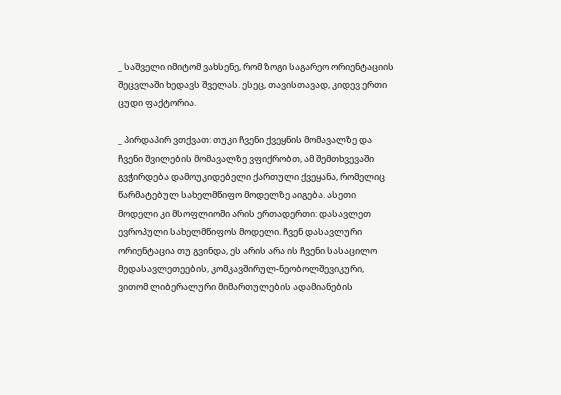_ საშველი იმიტომ ვახსენე, რომ ზოგი საგარეო ორიენტაციის შეცვლაში ხედავს შველას. ესეც, თავისთავად, კიდევ ერთი ცუდი ფაქტორია.

_ პირდაპირ ვთქვათ: თუკი ჩვენი ქვეყნის მომავალზე და ჩვენი შვილების მომავალზე ვფიქრობთ, ამ შემთხვევაში გვჭირდება დამოუკიდებელი ქართული ქვეყანა, რომელიც წარმატებულ სახელმწიფო მოდელზე აიგება. ასეთი მოდელი კი მსოფლიოში არის ერთადერთი: დასავლეთ ევროპული სახელმწიფოს მოდელი. ჩვენ დასავლური ორიენტაცია თუ გვინდა, ეს არის არა ის ჩვენი სასაცილო მედასავლეთეების, კომკავშირულ-ნეობოლშევიკური, ვითომ ლიბერალური მიმართულების ადამიანების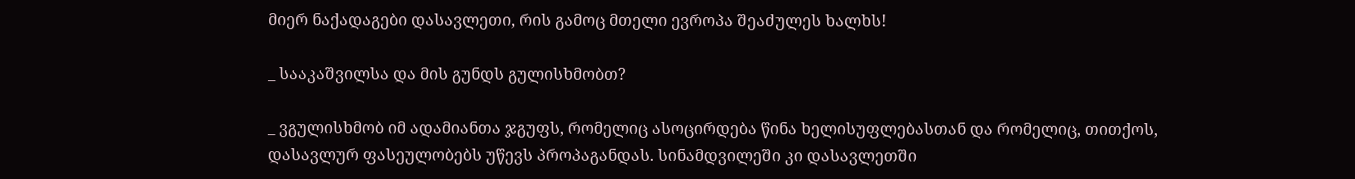მიერ ნაქადაგები დასავლეთი, რის გამოც მთელი ევროპა შეაძულეს ხალხს!

_ სააკაშვილსა და მის გუნდს გულისხმობთ?

_ ვგულისხმობ იმ ადამიანთა ჯგუფს, რომელიც ასოცირდება წინა ხელისუფლებასთან და რომელიც, თითქოს, დასავლურ ფასეულობებს უწევს პროპაგანდას. სინამდვილეში კი დასავლეთში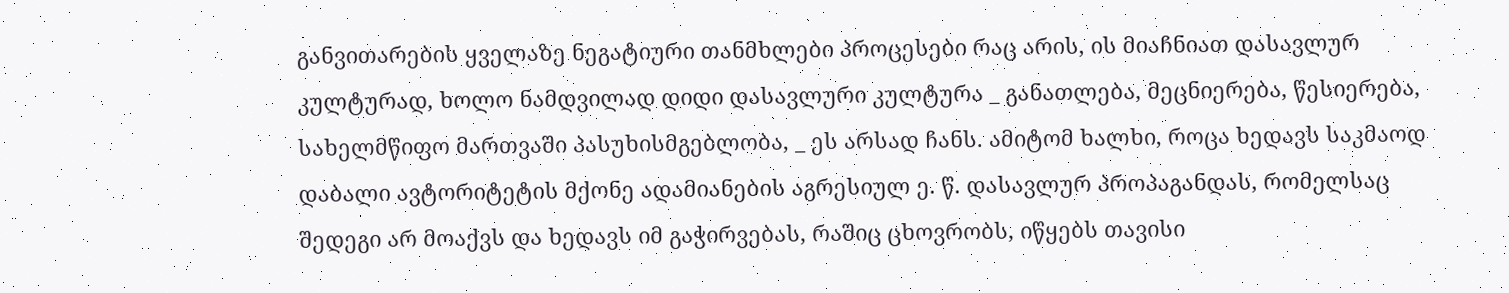განვითარების ყველაზე ნეგატიური თანმხლები პროცესები რაც არის, ის მიაჩნიათ დასავლურ კულტურად, ხოლო ნამდვილად დიდი დასავლური კულტურა _ განათლება, მეცნიერება, წესიერება, სახელმწიფო მართვაში პასუხისმგებლობა, _ ეს არსად ჩანს. ამიტომ ხალხი, როცა ხედავს საკმაოდ დაბალი ავტორიტეტის მქონე ადამიანების აგრესიულ ე. წ. დასავლურ პროპაგანდას, რომელსაც შედეგი არ მოაქვს და ხედავს იმ გაჭირვებას, რაშიც ცხოვრობს, იწყებს თავისი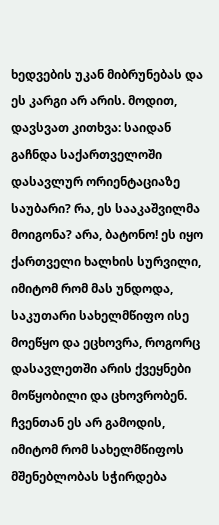ხედვების უკან მიბრუნებას და ეს კარგი არ არის. მოდით, დავსვათ კითხვა: საიდან გაჩნდა საქართველოში დასავლურ ორიენტაციაზე საუბარი? რა, ეს სააკაშვილმა მოიგონა? არა, ბატონო! ეს იყო ქართველი ხალხის სურვილი, იმიტომ რომ მას უნდოდა, საკუთარი სახელმწიფო ისე მოეწყო და ეცხოვრა, როგორც დასავლეთში არის ქვეყნები მოწყობილი და ცხოვრობენ. ჩვენთან ეს არ გამოდის, იმიტომ რომ სახელმწიფოს მშენებლობას სჭირდება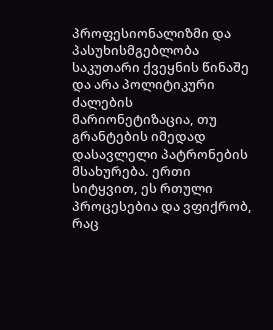პროფესიონალიზმი და პასუხისმგებლობა საკუთარი ქვეყნის წინაშე და არა პოლიტიკური ძალების მარიონეტიზაცია, თუ გრანტების იმედად დასავლელი პატრონების მსახურება. ერთი სიტყვით, ეს რთული პროცესებია და ვფიქრობ, რაც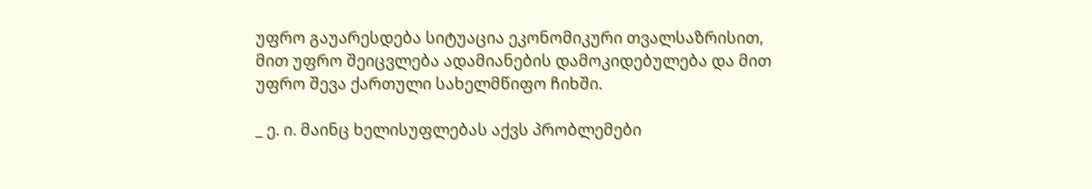უფრო გაუარესდება სიტუაცია ეკონომიკური თვალსაზრისით, მით უფრო შეიცვლება ადამიანების დამოკიდებულება და მით უფრო შევა ქართული სახელმწიფო ჩიხში.

_ ე. ი. მაინც ხელისუფლებას აქვს პრობლემები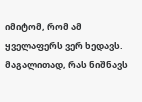იმიტომ, რომ ამ ყველაფერს ვერ ხედავს. მაგალითად, რას ნიშნავს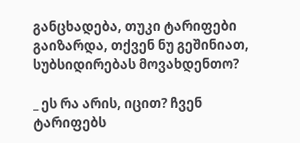განცხადება, თუკი ტარიფები გაიზარდა, თქვენ ნუ გეშინიათ, სუბსიდირებას მოვახდენთო?

_ ეს რა არის, იცით? ჩვენ ტარიფებს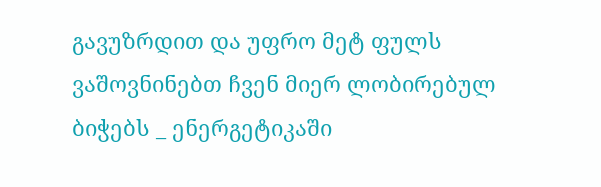გავუზრდით და უფრო მეტ ფულს ვაშოვნინებთ ჩვენ მიერ ლობირებულ ბიჭებს _ ენერგეტიკაში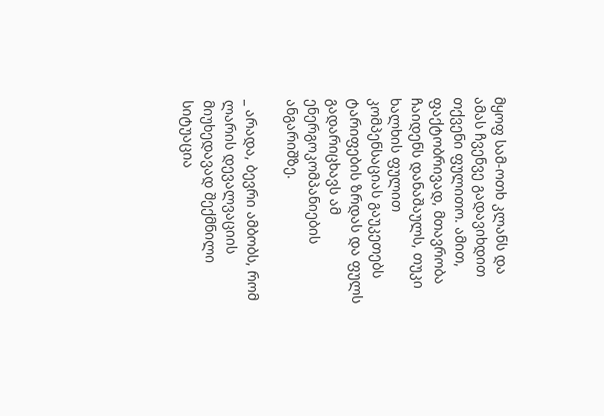მყოფ სამ-ოთხ კლანს და ამას ჩვენვე გადავიხდით თქვენი ფულითო. ამით, ფაქტობრივად, მთავრობა ჩაიდენს დანაშაულს, თუკი ხალხის ფულით კომპენსაციას გაუკეთებს ტარიფების ზრდას და ფულს გადარიცხავს ამ ენერგოკომპანიების ანგარიშზე.

_ არადა, ბევრი ამბობს, რომ ლარის დევალვაციის მიუხედავად შექმნილი სიტუაცია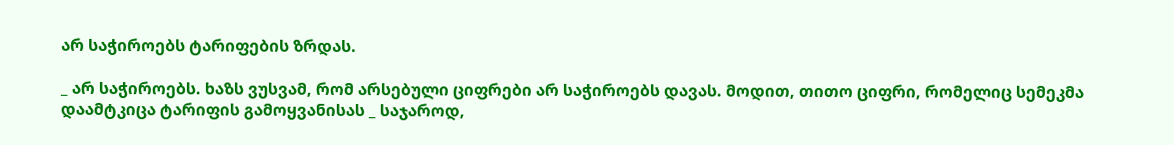არ საჭიროებს ტარიფების ზრდას.

_ არ საჭიროებს. ხაზს ვუსვამ, რომ არსებული ციფრები არ საჭიროებს დავას. მოდით, თითო ციფრი, რომელიც სემეკმა დაამტკიცა ტარიფის გამოყვანისას _ საჯაროდ,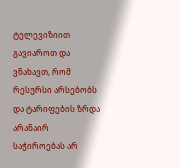ტელევიზიით გავიაროთ და ვნახავთ, რომ რესურსი არსებობს და ტარიფების ზრდა არანაირ საჭიროებას არ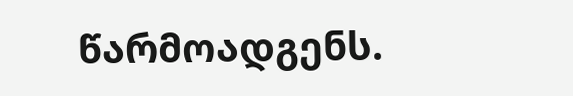წარმოადგენს.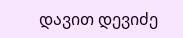დავით დევიძე